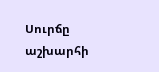Սուրճը աշխարհի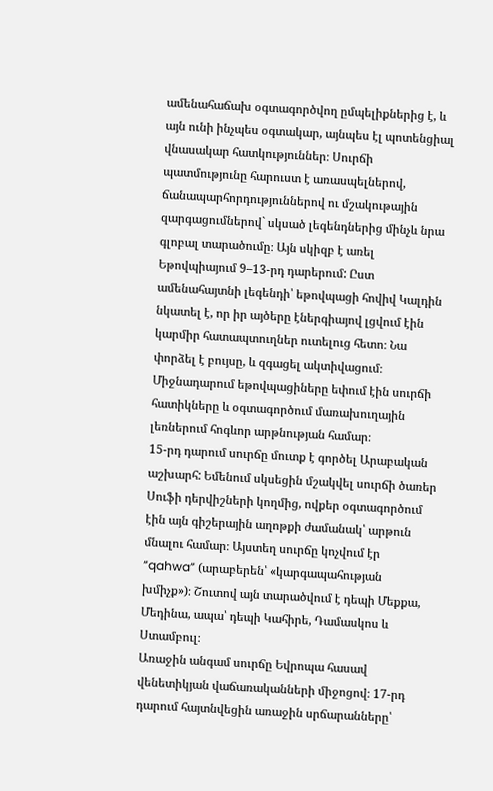ամենահաճախ օգտագործվող ըմպելիքներից է, և այն ունի ինչպես օգտակար, այնպես էլ պոտենցիալ վնասակար հատկություններ։ Սուրճի պատմությունը հարուստ է առասպելներով, ճանապարհորդություններով ու մշակութային զարգացումներով` սկսած լեգենդներից մինչև նրա գլոբալ տարածումը։ Այն սկիզբ է առել Եթովպիայում 9–13-րդ դարերում: Ըստ ամենահայտնի լեգենդի՝ եթովպացի հովիվ Կալդին նկատել է, որ իր այծերը էներգիայով լցվում էին կարմիր հատապտուղներ ուտելուց հետո։ Նա փորձել է բույսը, և զգացել ակտիվացում։ Միջնադարում եթովպացիները եփում էին սուրճի հատիկները և օգտագործում մառախուղային լեռներում հոգևոր արթնության համար։
15-րդ դարում սուրճը մուտք է գործել Արաբական աշխարհ: Եմենում սկսեցին մշակվել սուրճի ծառեր Սուֆի դերվիշների կողմից, ովքեր օգտագործում էին այն գիշերային աղոթքի ժամանակ՝ արթուն մնալու համար։ Այստեղ սուրճը կոչվում էր “qahwa” (արաբերեն՝ «կարգապահության խմիչք»)։ Շուտով այն տարածվում է դեպի Մեքքա, Մեդինա, ապա՝ դեպի Կահիրե, Դամասկոս և Ստամբուլ։
Առաջին անգամ սուրճը Եվրոպա հասավ վենետիկյան վաճառականների միջոցով։ 17-րդ դարում հայտնվեցին առաջին սրճարանները՝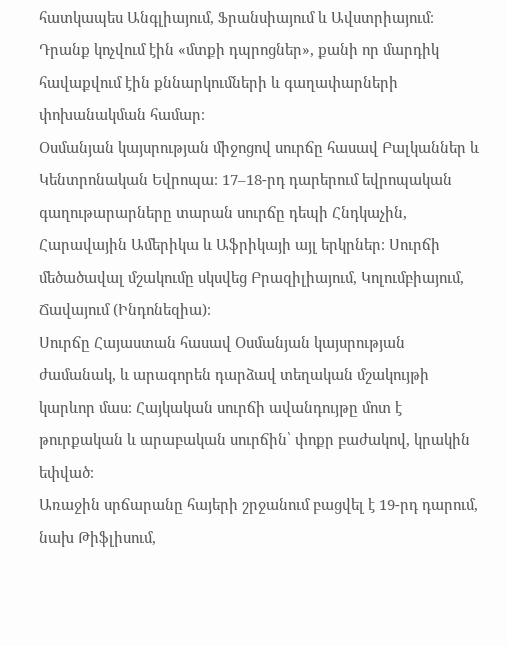հատկապես Անգլիայում, Ֆրանսիայում և Ավստրիայում։ Դրանք կոչվում էին «մտքի դպրոցներ», քանի որ մարդիկ հավաքվում էին քննարկումների և գաղափարների փոխանակման համար։
Օսմանյան կայսրության միջոցով սուրճը հասավ Բալկաններ և Կենտրոնական Եվրոպա։ 17–18-րդ դարերում եվրոպական գաղութարարները տարան սուրճը դեպի Հնդկաչին, Հարավային Ամերիկա և Աֆրիկայի այլ երկրներ։ Սուրճի մեծածավալ մշակումը սկսվեց Բրազիլիայում, Կոլումբիայում, Ճավայում (Ինդոնեզիա)։
Սուրճը Հայաստան հասավ Օսմանյան կայսրության ժամանակ, և արագորեն դարձավ տեղական մշակույթի կարևոր մաս։ Հայկական սուրճի ավանդույթը մոտ է թուրքական և արաբական սուրճին՝ փոքր բաժակով, կրակին եփված։
Առաջին սրճարանը հայերի շրջանում բացվել է 19-րդ դարում, նախ Թիֆլիսում,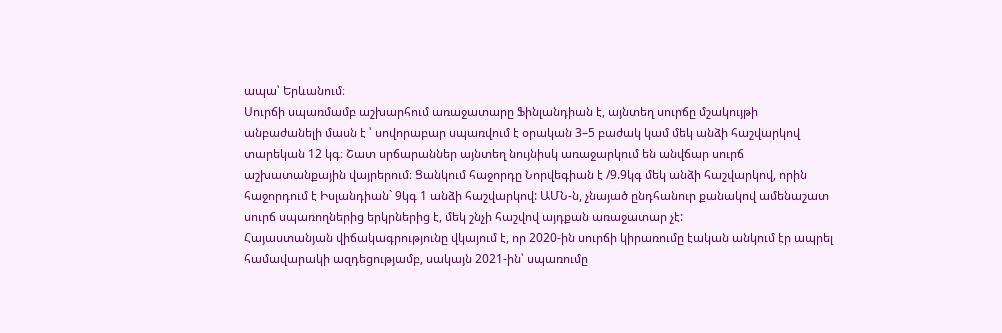ապա՝ Երևանում։
Սուրճի սպառմամբ աշխարհում առաջատարը Ֆինլանդիան է, այնտեղ սուրճը մշակույթի անբաժանելի մասն է ՝ սովորաբար սպառվում է օրական 3–5 բաժակ կամ մեկ անձի հաշվարկով տարեկան 12 կգ։ Շատ սրճարաններ այնտեղ նույնիսկ առաջարկում են անվճար սուրճ աշխատանքային վայրերում։ Ցանկում հաջորդը Նորվեգիան է /9.9կգ մեկ անձի հաշվարկով, որին հաջորդում է Իսլանդիան` 9կգ 1 անձի հաշվարկով: ԱՄՆ-ն, չնայած ընդհանուր քանակով ամենաշատ սուրճ սպառողներից երկրներից է, մեկ շնչի հաշվով այդքան առաջատար չէ:
Հայաստանյան վիճակագրությունը վկայում է, որ 2020-ին սուրճի կիրառումը էական անկում էր ապրել համավարակի ազդեցությամբ, սակայն 2021-ին՝ սպառումը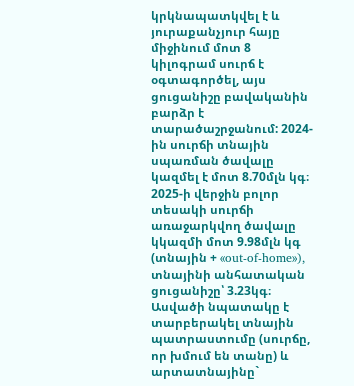կրկնապատկվել է և յուրաքանչյուր հայը միջինում մոտ 8 կիլոգրամ սուրճ է օգտագործել, այս ցուցանիշը բավականին բարձր է տարածաշրջանում: 2024-ին սուրճի տնային սպառման ծավալը կազմել է մոտ 8.70մլն կգ։ 2025-ի վերջին բոլոր տեսակի սուրճի առաջարկվող ծավալը կկազմի մոտ 9.98մլն կգ (տնային + «out‑of‑home»), տնայինի անհատական ցուցանիշը՝ 3.23կգ։ Ասվածի նպատակը է տարբերակել տնային պատրաստումը (սուրճը, որ խմում են տանը) և արտատնայինը`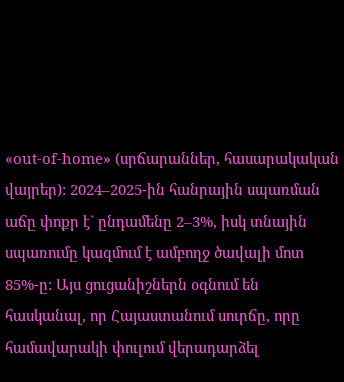«out‑of‑home» (սրճարաններ, հասարակական վայրեր): 2024–2025-ին հանրային սպառման աճը փոքր է` ընդամենը 2–3%, իսկ տնային սպառումը կազմում է ամբողջ ծավալի մոտ 85%-ը: Այս ցուցանիշներն օգնում են հասկանալ, որ Հայաստանում սուրճը, որը համավարակի փուլում վերադարձել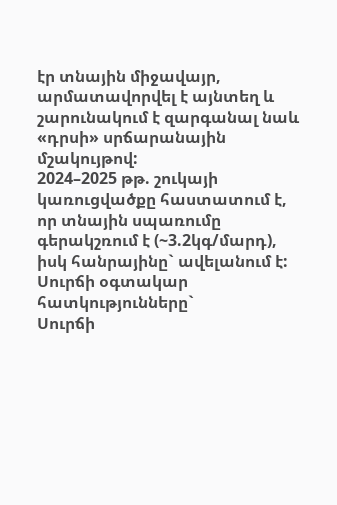էր տնային միջավայր, արմատավորվել է այնտեղ և շարունակում է զարգանալ նաև «դրսի» սրճարանային մշակույթով:
2024–2025 թթ. շուկայի կառուցվածքը հաստատում է, որ տնային սպառումը գերակշռում է (~3.2կգ/մարդ), իսկ հանրայինը` ավելանում է:
Սուրճի օգտակար հատկությունները`
Սուրճի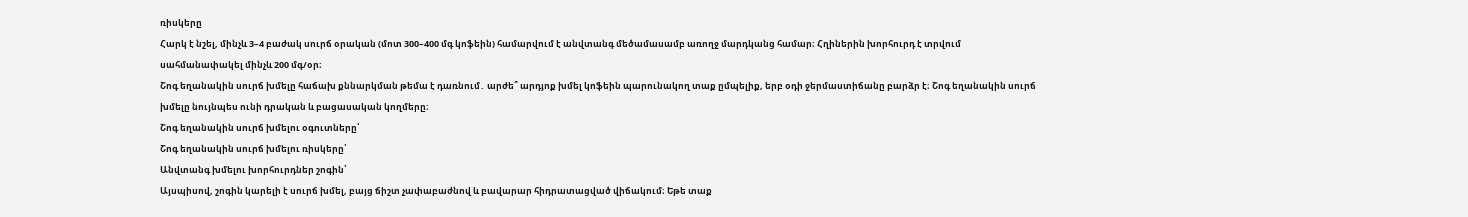ռիսկերը
Հարկ է նշել, մինչև 3–4 բաժակ սուրճ օրական (մոտ 300–400 մգ կոֆեին) համարվում է անվտանգ մեծամասամբ առողջ մարդկանց համար։ Հղիներին խորհուրդ է տրվում սահմանափակել մինչև 200 մգ/օր։
Շոգ եղանակին սուրճ խմելը հաճախ քննարկման թեմա է դառնում․ արժե՞ արդյոք խմել կոֆեին պարունակող տաք ըմպելիք, երբ օդի ջերմաստիճանը բարձր է։ Շոգ եղանակին սուրճ խմելը նույնպես ունի դրական և բացասական կողմերը։
Շոգ եղանակին սուրճ խմելու օգուտները՝
Շոգ եղանակին սուրճ խմելու ռիսկերը՝
Անվտանգ խմելու խորհուրդներ շոգին՝
Այսպիսով, շոգին կարելի է սուրճ խմել, բայց ճիշտ չափաբաժնով և բավարար հիդրատացված վիճակում։ Եթե տաք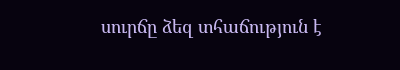սուրճը ձեզ տհաճություն է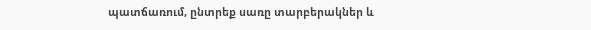պատճառում, ընտրեք սառը տարբերակներ և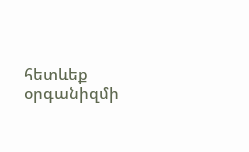հետևեք օրգանիզմի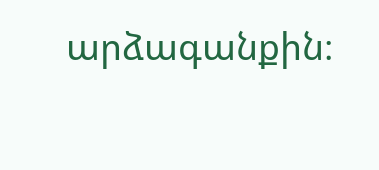արձագանքին։